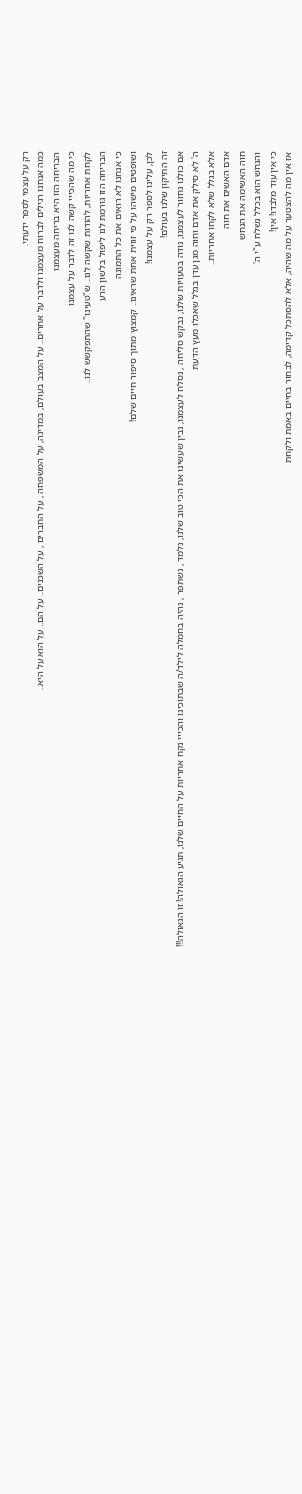רק על עצמי לספר ידעתי.
כמה אנחנו רגילים לברוח מעצמנו ולדבר על אחרים.. על המצב בעולם, במדינה, על המשפחה , על החברים , על השכנים.. על הם.. על הוא על היא..
הבריחה הזו היא בריחה מעצמנו
כי מה שהכייי קשה לנו זה לדבר על עצמנו
לקחת אחריות, להודות שקשה לנו.. ש"טעינו" שהתפקשש לנו..
הבריחה הזו גורמת לנו ליפול בלשון הרע
כי אנחנו לא רואים את כל התמונה
ושופטים מישהו על פי זווית אחת שראינו.. קמצוץ מתוך סיפור חיים שלם!
לכן, עלינו לספר רק על עצמנו!
זה התיקון שלנו בעולם!
אם כולנו נחזור לעצמנו, נודה בטעויות שלנו, נבקש סליחה , נסלח לעצמנו, נבין שעשינו את הכי טוב שלנו, נלמד , נשתפר , נהיה בחמלה לילד/ה שבתוכינו והכייי נקח אחריות על החיים שלנו, תגיע הגאולה! זו הגאולה!!!
ה' לא סילק את אדם וחוה מגן עדן בגלל שאכלו מעץ הדעת
אלא בגלל שלא לקחו אחריות..
אדם האשים את חוה
חוה האשימה את הנחש
והנחש הוא בכלל נשלח ע"י ה'
כי אין עוד מלבדו! אין!
אז אין מה להצטער על מה שהיה, אלא להסתכל קדימה, לבחור בחיים באמת ולקחת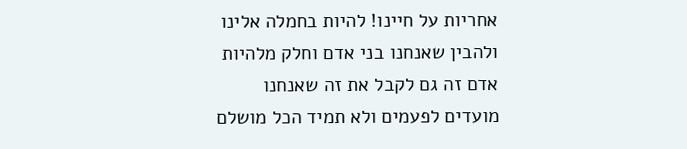אחריות על חיינו! להיות בחמלה אלינו ולהבין שאנחנו בני אדם וחלק מלהיות אדם זה גם לקבל את זה שאנחנו מועדים לפעמים ולא תמיד הכל מושלם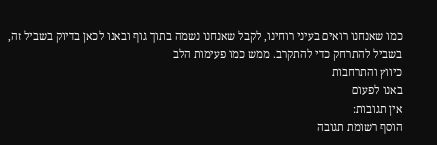כמו שאנחנו רואים בעיני רוחינו, לקבל שאנחנו נשמה בתוך גוף ובאנו לכאן בדיוק בשביל זה, בשביל להתרחק כדי להתקרב. ממש כמו פעימות הלב
כיווץ והתרחבות
באנו לפעום
אין תגובות:
הוסף רשומת תגובה